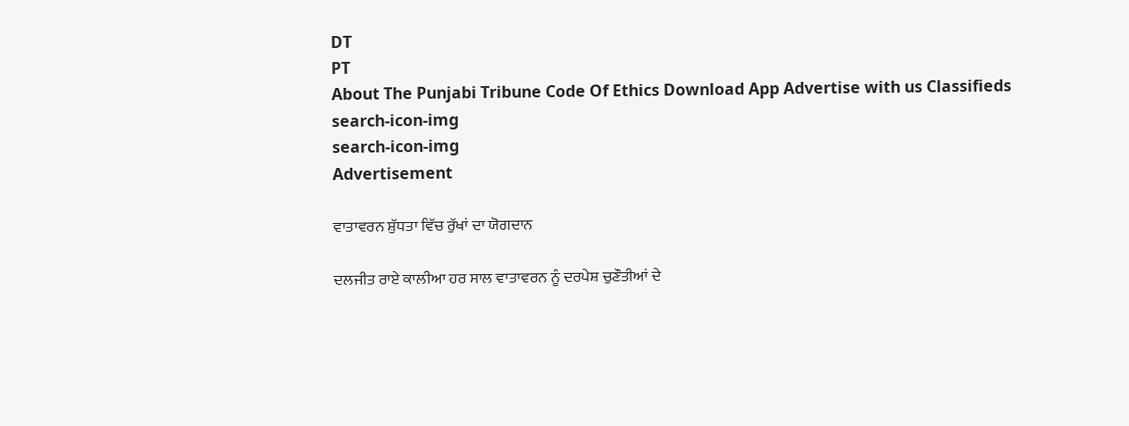DT
PT
About The Punjabi Tribune Code Of Ethics Download App Advertise with us Classifieds
search-icon-img
search-icon-img
Advertisement

ਵਾਤਾਵਰਨ ਸ਼ੁੱਧਤਾ ਵਿੱਚ ਰੁੱਖਾਂ ਦਾ ਯੋਗਦਾਨ

ਦਲਜੀਤ ਰਾਏ ਕਾਲੀਆ ਹਰ ਸਾਲ ਵਾਤਾਵਰਨ ਨੂੰ ਦਰਪੇਸ਼ ਚੁਣੌਤੀਆਂ ਦੇ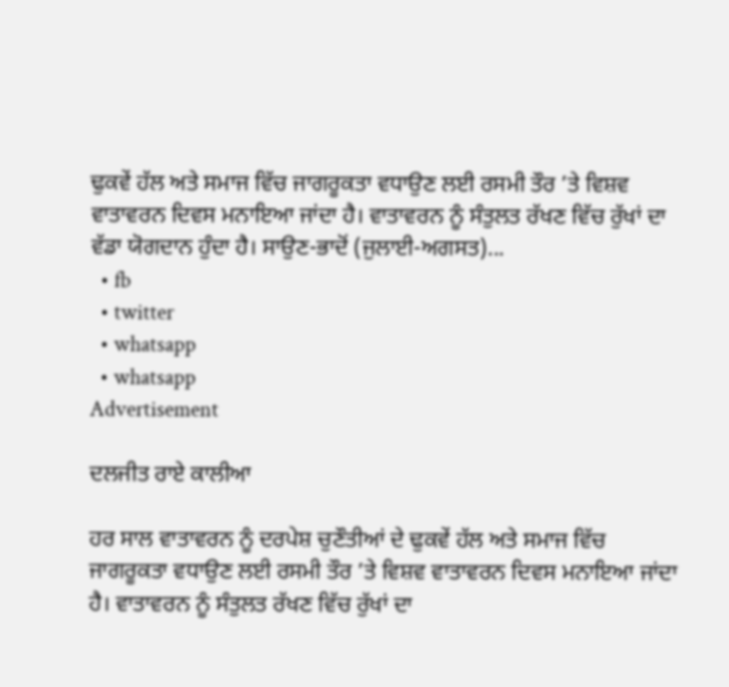ਢੁਕਵੇਂ ਹੱਲ ਅਤੇ ਸਮਾਜ ਵਿੱਚ ਜਾਗਰੂਕਤਾ ਵਧਾਉਣ ਲਈ ਰਸਮੀ ਤੌਰ ’ਤੇ ਵਿਸ਼ਵ ਵਾਤਾਵਰਨ ਦਿਵਸ ਮਨਾਇਆ ਜਾਂਦਾ ਹੈ। ਵਾਤਾਵਰਨ ਨੂੰ ਸੰਤੁਲਤ ਰੱਖਣ ਵਿੱਚ ਰੁੱਖਾਂ ਦਾ ਵੱਡਾ ਯੋਗਦਾਨ ਹੁੰਦਾ ਹੈ। ਸਾਉਣ-ਭਾਦੋਂ (ਜੁਲਾਈ-ਅਗਸਤ)...
  • fb
  • twitter
  • whatsapp
  • whatsapp
Advertisement

ਦਲਜੀਤ ਰਾਏ ਕਾਲੀਆ

ਹਰ ਸਾਲ ਵਾਤਾਵਰਨ ਨੂੰ ਦਰਪੇਸ਼ ਚੁਣੌਤੀਆਂ ਦੇ ਢੁਕਵੇਂ ਹੱਲ ਅਤੇ ਸਮਾਜ ਵਿੱਚ ਜਾਗਰੂਕਤਾ ਵਧਾਉਣ ਲਈ ਰਸਮੀ ਤੌਰ ’ਤੇ ਵਿਸ਼ਵ ਵਾਤਾਵਰਨ ਦਿਵਸ ਮਨਾਇਆ ਜਾਂਦਾ ਹੈ। ਵਾਤਾਵਰਨ ਨੂੰ ਸੰਤੁਲਤ ਰੱਖਣ ਵਿੱਚ ਰੁੱਖਾਂ ਦਾ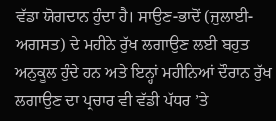ਵੱਡਾ ਯੋਗਦਾਨ ਹੁੰਦਾ ਹੈ। ਸਾਉਣ-ਭਾਦੋਂ (ਜੁਲਾਈ-ਅਗਸਤ) ਦੇ ਮਹੀਨੇ ਰੁੱਖ ਲਗਾਉਣ ਲਈ ਬਹੁਤ ਅਨੁਕੂਲ ਹੁੰਦੇ ਹਨ ਅਤੇ ਇਨ੍ਹਾਂ ਮਹੀਨਿਆਂ ਦੌਰਾਨ ਰੁੱਖ ਲਗਾਉਣ ਦਾ ਪ੍ਰਚਾਰ ਵੀ ਵੱਡੀ ਪੱਧਰ ’ਤੇ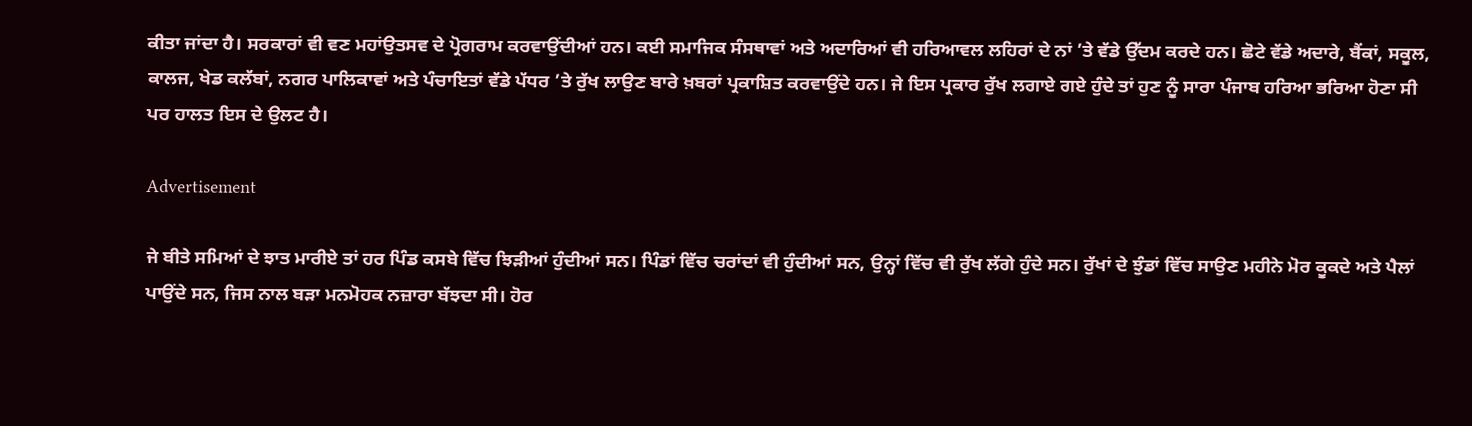ਕੀਤਾ ਜਾਂਦਾ ਹੈ। ਸਰਕਾਰਾਂ ਵੀ ਵਣ ਮਹਾਂਉਤਸਵ ਦੇ ਪ੍ਰੋਗਰਾਮ ਕਰਵਾਉਂਦੀਆਂ ਹਨ। ਕਈ ਸਮਾਜਿਕ ਸੰਸਥਾਵਾਂ ਅਤੇ ਅਦਾਰਿਆਂ ਵੀ ਹਰਿਆਵਲ ਲਹਿਰਾਂ ਦੇ ਨਾਂ ’ਤੇ ਵੱਡੇ ਉੱਦਮ ਕਰਦੇ ਹਨ। ਛੋਟੇ ਵੱਡੇ ਅਦਾਰੇ, ਬੈਂਕਾਂ, ਸਕੂਲ, ਕਾਲਜ, ਖੇਡ ਕਲੱਬਾਂ, ਨਗਰ ਪਾਲਿਕਾਵਾਂ ਅਤੇ ਪੰਚਾਇਤਾਂ ਵੱਡੇ ਪੱਧਰ ’ਤੇ ਰੁੱਖ ਲਾਉਣ ਬਾਰੇ ਖ਼ਬਰਾਂ ਪ੍ਰਕਾਸ਼ਿਤ ਕਰਵਾਉਂਦੇ ਹਨ। ਜੇ ਇਸ ਪ੍ਰਕਾਰ ਰੁੱਖ ਲਗਾਏ ਗਏ ਹੁੰਦੇ ਤਾਂ ਹੁਣ ਨੂੰ ਸਾਰਾ ਪੰਜਾਬ ਹਰਿਆ ਭਰਿਆ ਹੋਣਾ ਸੀ ਪਰ ਹਾਲਤ ਇਸ ਦੇ ਉਲਟ ਹੈ।

Advertisement

ਜੇ ਬੀਤੇ ਸਮਿਆਂ ਦੇ ਝਾਤ ਮਾਰੀਏ ਤਾਂ ਹਰ ਪਿੰਡ ਕਸਬੇ ਵਿੱਚ ਝਿੜੀਆਂ ਹੁੰਦੀਆਂ ਸਨ। ਪਿੰਡਾਂ ਵਿੱਚ ਚਰਾਂਦਾਂ ਵੀ ਹੁੰਦੀਆਂ ਸਨ, ਉਨ੍ਹਾਂ ਵਿੱਚ ਵੀ ਰੁੱਖ ਲੱਗੇ ਹੁੰਦੇ ਸਨ। ਰੁੱਖਾਂ ਦੇ ਝੁੰਡਾਂ ਵਿੱਚ ਸਾਉਣ ਮਹੀਨੇ ਮੋਰ ਕੂਕਦੇ ਅਤੇ ਪੈਲਾਂ ਪਾਉਂਦੇ ਸਨ, ਜਿਸ ਨਾਲ ਬੜਾ ਮਨਮੋਹਕ ਨਜ਼ਾਰਾ ਬੱਝਦਾ ਸੀ। ਹੋਰ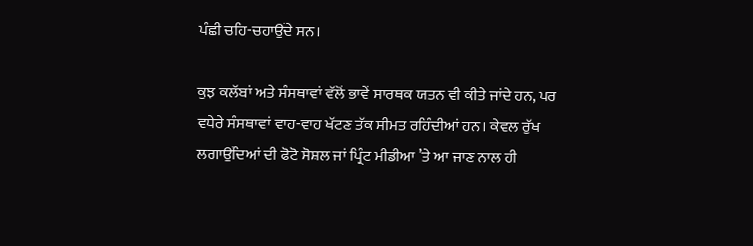ਪੰਛੀ ਚਹਿ-ਚਹਾਉਂਦੇ ਸਨ।

ਕੁਝ ਕਲੱਬਾਂ ਅਤੇ ਸੰਸਥਾਵਾਂ ਵੱਲੋਂ ਭਾਵੇਂ ਸਾਰਥਕ ਯਤਨ ਵੀ ਕੀਤੇ ਜਾਂਦੇ ਹਨ, ਪਰ ਵਧੇਰੇ ਸੰਸਥਾਵਾਂ ਵਾਹ-ਵਾਹ ਖੱਟਣ ਤੱਕ ਸੀਮਤ ਰਹਿੰਦੀਆਂ ਹਨ। ਕੇਵਲ ਰੁੱਖ ਲਗਾਉਂਦਿਆਂ ਦੀ ਫੋਟੋ ਸੋਸ਼ਲ ਜਾਂ ਪ੍ਰਿੰਟ ਮੀਡੀਆ ’ਤੇ ਆ ਜਾਣ ਨਾਲ ਹੀ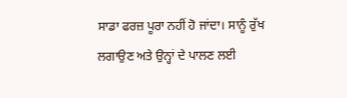ਸਾਡਾ ਫਰਜ਼ ਪੂਰਾ ਨਹੀਂ ਹੋ ਜਾਂਦਾ। ਸਾਨੂੰ ਰੁੱਖ ਲਗਾਉਣ ਅਤੇ ਉਨ੍ਹਾਂ ਦੇ ਪਾਲਣ ਲਈ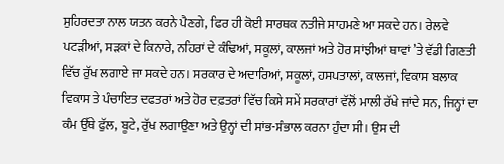ਸੁਹਿਰਦਤਾ ਨਾਲ ਯਤਨ ਕਰਨੇ ਪੈਣਗੇ, ਫਿਰ ਹੀ ਕੋਈ ਸਾਰਥਕ ਨਤੀਜੇ ਸਾਹਮਣੇ ਆ ਸਕਦੇ ਹਨ। ਰੇਲਵੇ ਪਟੜੀਆਂ, ਸੜਕਾਂ ਦੇ ਕਿਨਾਰੇ, ਨਹਿਰਾਂ ਦੇ ਕੰਢਿਆਂ, ਸਕੂਲਾਂ, ਕਾਲਜਾਂ ਅਤੇ ਹੋਰ ਸਾਂਝੀਆਂ ਥਾਵਾਂ ’ਤੇ ਵੱਡੀ ਗਿਣਤੀ ਵਿੱਚ ਰੁੱਖ ਲਗਾਏ ਜਾ ਸਕਦੇ ਹਨ। ਸਰਕਾਰ ਦੇ ਅਦਾਰਿਆਂ, ਸਕੂਲਾਂ, ਹਸਪਤਾਲਾਂ, ਕਾਲਜਾਂ, ਵਿਕਾਸ ਬਲਾਕ ਵਿਕਾਸ ਤੇ ਪੰਚਾਇਤ ਦਫਤਰਾਂ ਅਤੇ ਹੋਰ ਦਫ਼ਤਰਾਂ ਵਿੱਚ ਕਿਸੇ ਸਮੇਂ ਸਰਕਾਰਾਂ ਵੱਲੋਂ ਮਾਲੀ ਰੱਖੇ ਜਾਂਦੇ ਸਨ, ਜਿਨ੍ਹਾਂ ਦਾ ਕੰਮ ਉੱਥੇ ਫੁੱਲ, ਬੂਟੇ, ਰੁੱਖ ਲਗਾਉਣਾ ਅਤੇ ਉਨ੍ਹਾਂ ਦੀ ਸਾਂਭ-ਸੰਭਾਲ ਕਰਨਾ ਹੁੰਦਾ ਸੀ। ਉਸ ਦੀ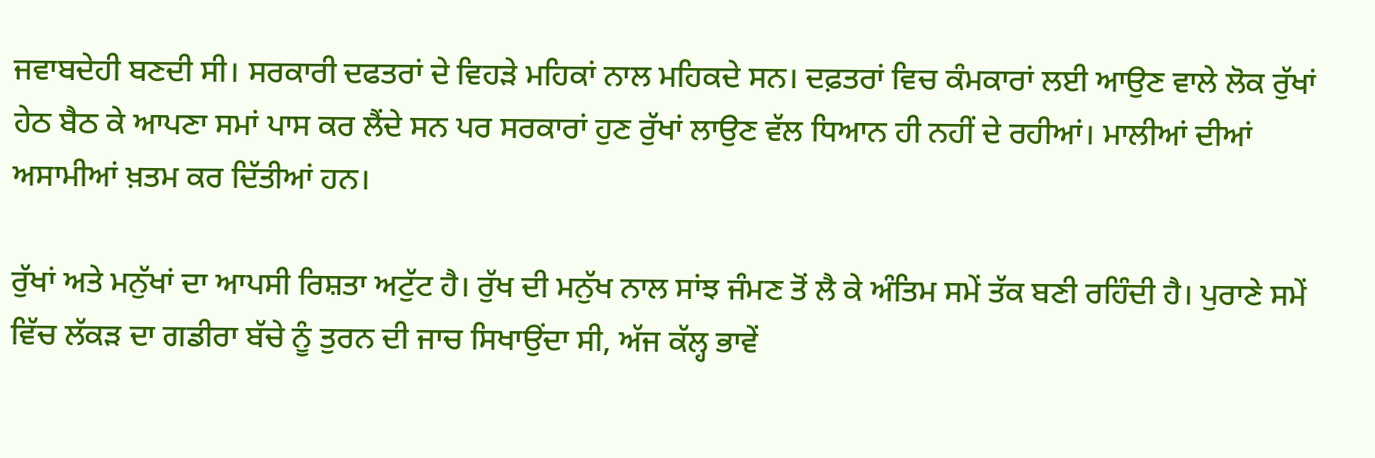ਜਵਾਬਦੇਹੀ ਬਣਦੀ ਸੀ। ਸਰਕਾਰੀ ਦਫਤਰਾਂ ਦੇ ਵਿਹੜੇ ਮਹਿਕਾਂ ਨਾਲ ਮਹਿਕਦੇ ਸਨ। ਦਫ਼ਤਰਾਂ ਵਿਚ ਕੰਮਕਾਰਾਂ ਲਈ ਆਉਣ ਵਾਲੇ ਲੋਕ ਰੁੱਖਾਂ ਹੇਠ ਬੈਠ ਕੇ ਆਪਣਾ ਸਮਾਂ ਪਾਸ ਕਰ ਲੈਂਦੇ ਸਨ ਪਰ ਸਰਕਾਰਾਂ ਹੁਣ ਰੁੱਖਾਂ ਲਾਉਣ ਵੱਲ ਧਿਆਨ ਹੀ ਨਹੀਂ ਦੇ ਰਹੀਆਂ। ਮਾਲੀਆਂ ਦੀਆਂ ਅਸਾਮੀਆਂ ਖ਼ਤਮ ਕਰ ਦਿੱਤੀਆਂ ਹਨ।

ਰੁੱਖਾਂ ਅਤੇ ਮਨੁੱਖਾਂ ਦਾ ਆਪਸੀ ਰਿਸ਼ਤਾ ਅਟੁੱਟ ਹੈ। ਰੁੱਖ ਦੀ ਮਨੁੱਖ ਨਾਲ ਸਾਂਝ ਜੰਮਣ ਤੋਂ ਲੈ ਕੇ ਅੰਤਿਮ ਸਮੇਂ ਤੱਕ ਬਣੀ ਰਹਿੰਦੀ ਹੈ। ਪੁਰਾਣੇ ਸਮੇਂ ਵਿੱਚ ਲੱਕੜ ਦਾ ਗਡੀਰਾ ਬੱਚੇ ਨੂੰ ਤੁਰਨ ਦੀ ਜਾਚ ਸਿਖਾਉਂਦਾ ਸੀ, ਅੱਜ ਕੱਲ੍ਹ ਭਾਵੇਂ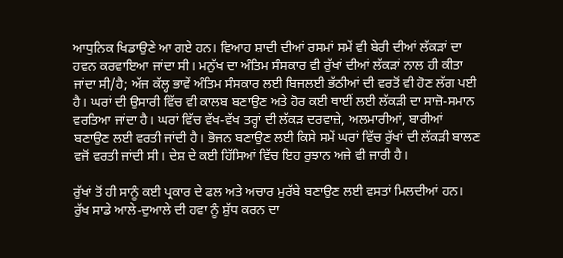ਆਧੁਨਿਕ ਖਿਡਾਉਣੇ ਆ ਗਏ ਹਨ। ਵਿਆਹ ਸ਼ਾਦੀ ਦੀਆਂ ਰਸਮਾਂ ਸਮੇਂ ਵੀ ਬੇਰੀ ਦੀਆਂ ਲੱਕੜਾਂ ਦਾ ਹਵਨ ਕਰਵਾਇਆ ਜਾਂਦਾ ਸੀ। ਮਨੁੱਖ ਦਾ ਅੰਤਿਮ ਸੰਸਕਾਰ ਵੀ ਰੁੱਖਾਂ ਦੀਆਂ ਲੱਕੜਾਂ ਨਾਲ ਹੀ ਕੀਤਾ ਜਾਂਦਾ ਸੀ/ਹੈ; ਅੱਜ ਕੱਲ੍ਹ ਭਾਵੇਂ ਅੰਤਿਮ ਸੰਸਕਾਰ ਲਈ ਬਿਜਲਈ ਭੱਠੀਆਂ ਦੀ ਵਰਤੋਂ ਵੀ ਹੋਣ ਲੱਗ ਪਈ ਹੈ। ਘਰਾਂ ਦੀ ਉਸਾਰੀ ਵਿੱਚ ਵੀ ਕਾਲਬ ਬਣਾਉਣ ਅਤੇ ਹੋਰ ਕਈ ਥਾਈਂ ਲਈ ਲੱਕੜੀ ਦਾ ਸਾਜ਼ੋ-ਸਮਾਨ ਵਰਤਿਆ ਜਾਂਦਾ ਹੈ। ਘਰਾਂ ਵਿੱਚ ਵੱਖ-ਵੱਖ ਤਰ੍ਹਾਂ ਦੀ ਲੱਕੜ ਦਰਵਾਜ਼ੇ, ਅਲਮਾਰੀਆਂ, ਬਾਰੀਆਂ ਬਣਾਉਣ ਲਈ ਵਰਤੀ ਜਾਂਦੀ ਹੈ। ਭੋਜਨ ਬਣਾਉਣ ਲਈ ਕਿਸੇ ਸਮੇਂ ਘਰਾਂ ਵਿੱਚ ਰੁੱਖਾਂ ਦੀ ਲੱਕੜੀ ਬਾਲਣ ਵਜੋਂ ਵਰਤੀ ਜਾਂਦੀ ਸੀ। ਦੇਸ਼ ਦੇ ਕਈ ਹਿੱਸਿਆਂ ਵਿੱਚ ਇਹ ਰੁਝਾਨ ਅਜੇ ਵੀ ਜਾਰੀ ਹੈ।

ਰੁੱਖਾਂ ਤੋਂ ਹੀ ਸਾਨੂੰ ਕਈ ਪ੍ਰਕਾਰ ਦੇ ਫਲ ਅਤੇ ਅਚਾਰ ਮੁਰੱਬੇ ਬਣਾਉਣ ਲਈ ਵਸਤਾਂ ਮਿਲਦੀਆਂ ਹਨ। ਰੁੱਖ ਸਾਡੇ ਆਲੇ-ਦੁਆਲੇ ਦੀ ਹਵਾ ਨੂੰ ਸ਼ੁੱਧ ਕਰਨ ਦਾ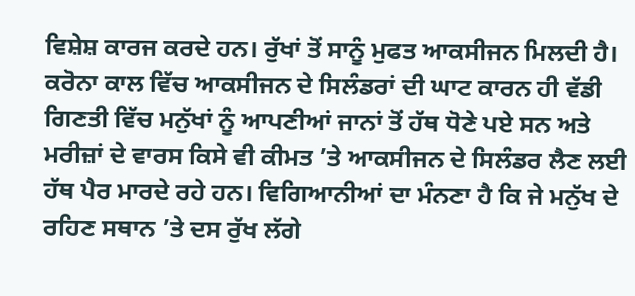ਵਿਸ਼ੇਸ਼ ਕਾਰਜ ਕਰਦੇ ਹਨ। ਰੁੱਖਾਂ ਤੋਂ ਸਾਨੂੰ ਮੁਫਤ ਆਕਸੀਜਨ ਮਿਲਦੀ ਹੈ। ਕਰੋਨਾ ਕਾਲ ਵਿੱਚ ਆਕਸੀਜਨ ਦੇ ਸਿਲੰਡਰਾਂ ਦੀ ਘਾਟ ਕਾਰਨ ਹੀ ਵੱਡੀ ਗਿਣਤੀ ਵਿੱਚ ਮਨੁੱਖਾਂ ਨੂੰ ਆਪਣੀਆਂ ਜਾਨਾਂ ਤੋਂ ਹੱਥ ਧੋਣੇ ਪਏ ਸਨ ਅਤੇ ਮਰੀਜ਼ਾਂ ਦੇ ਵਾਰਸ ਕਿਸੇ ਵੀ ਕੀਮਤ ’ਤੇ ਆਕਸੀਜਨ ਦੇ ਸਿਲੰਡਰ ਲੈਣ ਲਈ ਹੱਥ ਪੈਰ ਮਾਰਦੇ ਰਹੇ ਹਨ। ਵਿਗਿਆਨੀਆਂ ਦਾ ਮੰਨਣਾ ਹੈ ਕਿ ਜੇ ਮਨੁੱਖ ਦੇ ਰਹਿਣ ਸਥਾਨ ’ਤੇ ਦਸ ਰੁੱਖ ਲੱਗੇ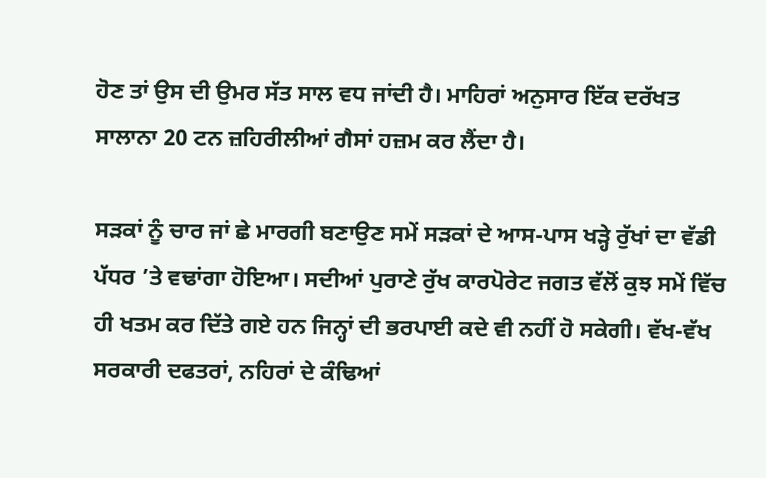ਹੋਣ ਤਾਂ ਉਸ ਦੀ ਉਮਰ ਸੱਤ ਸਾਲ ਵਧ ਜਾਂਦੀ ਹੈ। ਮਾਹਿਰਾਂ ਅਨੁਸਾਰ ਇੱਕ ਦਰੱਖਤ ਸਾਲਾਨਾ 20 ਟਨ ਜ਼ਹਿਰੀਲੀਆਂ ਗੈਸਾਂ ਹਜ਼ਮ ਕਰ ਲੈਂਦਾ ਹੈ।

ਸੜਕਾਂ ਨੂੰ ਚਾਰ ਜਾਂ ਛੇ ਮਾਰਗੀ ਬਣਾਉਣ ਸਮੇਂ ਸੜਕਾਂ ਦੇ ਆਸ-ਪਾਸ ਖੜ੍ਹੇ ਰੁੱਖਾਂ ਦਾ ਵੱਡੀ ਪੱਧਰ ’ਤੇ ਵਢਾਂਗਾ ਹੋਇਆ। ਸਦੀਆਂ ਪੁਰਾਣੇ ਰੁੱਖ ਕਾਰਪੋਰੇਟ ਜਗਤ ਵੱਲੋਂ ਕੁਝ ਸਮੇਂ ਵਿੱਚ ਹੀ ਖਤਮ ਕਰ ਦਿੱਤੇ ਗਏ ਹਨ ਜਿਨ੍ਹਾਂ ਦੀ ਭਰਪਾਈ ਕਦੇ ਵੀ ਨਹੀਂ ਹੋ ਸਕੇਗੀ। ਵੱਖ-ਵੱਖ ਸਰਕਾਰੀ ਦਫਤਰਾਂ, ਨਹਿਰਾਂ ਦੇ ਕੰਢਿਆਂ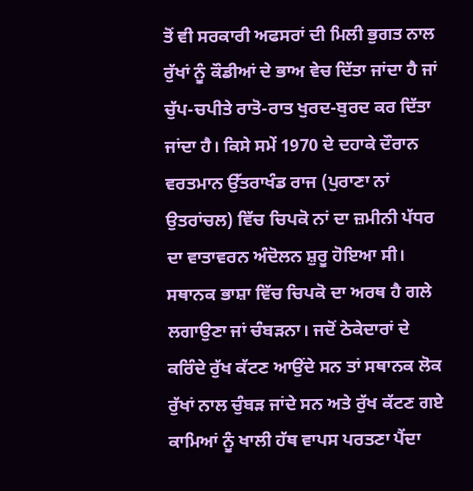ਤੋਂ ਵੀ ਸਰਕਾਰੀ ਅਫਸਰਾਂ ਦੀ ਮਿਲੀ ਭੁਗਤ ਨਾਲ ਰੁੱਖਾਂ ਨੂੰ ਕੌਡੀਆਂ ਦੇ ਭਾਅ ਵੇਚ ਦਿੱਤਾ ਜਾਂਦਾ ਹੈ ਜਾਂ ਚੁੱਪ-ਚਪੀਤੇ ਰਾਤੋ-ਰਾਤ ਖੁਰਦ-ਬੁਰਦ ਕਰ ਦਿੱਤਾ ਜਾਂਦਾ ਹੈ। ਕਿਸੇ ਸਮੇਂ 1970 ਦੇ ਦਹਾਕੇ ਦੌਰਾਨ ਵਰਤਮਾਨ ਉੱਤਰਾਖੰਡ ਰਾਜ (ਪੁਰਾਣਾ ਨਾਂ ਉਤਰਾਂਚਲ) ਵਿੱਚ ਚਿਪਕੋ ਨਾਂ ਦਾ ਜ਼ਮੀਨੀ ਪੱਧਰ ਦਾ ਵਾਤਾਵਰਨ ਅੰਦੋਲਨ ਸ਼ੁਰੂ ਹੋਇਆ ਸੀ। ਸਥਾਨਕ ਭਾਸ਼ਾ ਵਿੱਚ ਚਿਪਕੋ ਦਾ ਅਰਥ ਹੈ ਗਲੇ ਲਗਾਉਣਾ ਜਾਂ ਚੰਬੜਨਾ। ਜਦੋਂ ਠੇਕੇਦਾਰਾਂ ਦੇ ਕਰਿੰਦੇ ਰੁੱਖ ਕੱਟਣ ਆਉਂਦੇ ਸਨ ਤਾਂ ਸਥਾਨਕ ਲੋਕ ਰੁੱਖਾਂ ਨਾਲ ਚੁੰਬੜ ਜਾਂਦੇ ਸਨ ਅਤੇ ਰੁੱਖ ਕੱਟਣ ਗਏ ਕਾਮਿਆਂ ਨੂੰ ਖਾਲੀ ਹੱਥ ਵਾਪਸ ਪਰਤਣਾ ਪੈਂਦਾ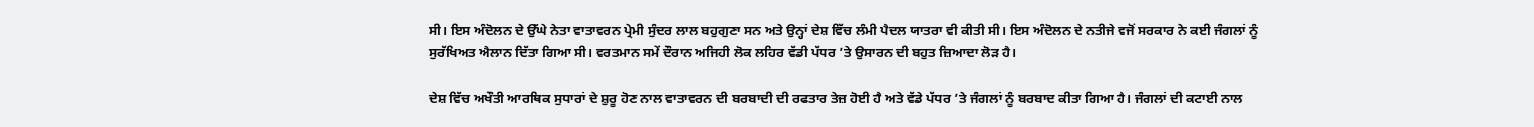ਸੀ। ਇਸ ਅੰਦੋਲਨ ਦੇ ਉੱਘੇ ਨੇਤਾ ਵਾਤਾਵਰਨ ਪ੍ਰੇਮੀ ਸੁੰਦਰ ਲਾਲ ਬਹੁਗੁਣਾ ਸਨ ਅਤੇ ਉਨ੍ਹਾਂ ਦੇਸ਼ ਵਿੱਚ ਲੰਮੀ ਪੈਦਲ ਯਾਤਰਾ ਵੀ ਕੀਤੀ ਸੀ। ਇਸ ਅੰਦੋਲਨ ਦੇ ਨਤੀਜੇ ਵਜੋਂ ਸਰਕਾਰ ਨੇ ਕਈ ਜੰਗਲਾਂ ਨੂੰ ਸੁਰੱਖਿਅਤ ਐਲਾਨ ਦਿੱਤਾ ਗਿਆ ਸੀ। ਵਰਤਮਾਨ ਸਮੇਂ ਦੌਰਾਨ ਅਜਿਹੀ ਲੋਕ ਲਹਿਰ ਵੱਡੀ ਪੱਧਰ ’ਤੇ ਉਸਾਰਨ ਦੀ ਬਹੁਤ ਜ਼ਿਆਦਾ ਲੋੜ ਹੈ।

ਦੇਸ਼ ਵਿੱਚ ਅਖੌਤੀ ਆਰਥਿਕ ਸੁਧਾਰਾਂ ਦੇ ਸ਼ੁਰੂ ਹੋਣ ਨਾਲ ਵਾਤਾਵਰਨ ਦੀ ਬਰਬਾਦੀ ਦੀ ਰਫਤਾਰ ਤੇਜ਼ ਹੋਈ ਹੈ ਅਤੇ ਵੱਡੇ ਪੱਧਰ ’ਤੇ ਜੰਗਲਾਂ ਨੂੰ ਬਰਬਾਦ ਕੀਤਾ ਗਿਆ ਹੈ। ਜੰਗਲਾਂ ਦੀ ਕਟਾਈ ਨਾਲ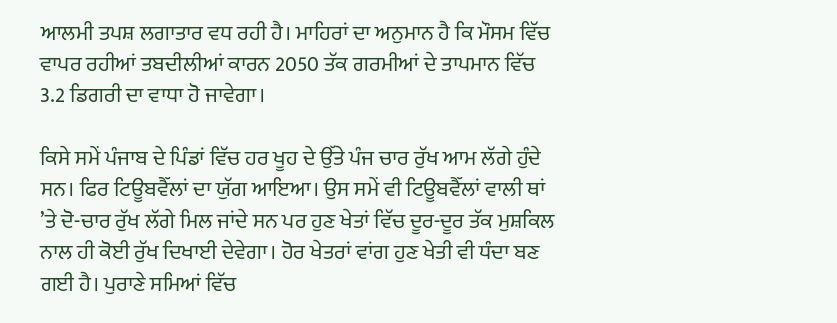ਆਲਮੀ ਤਪਸ਼ ਲਗਾਤਾਰ ਵਧ ਰਹੀ ਹੈ। ਮਾਹਿਰਾਂ ਦਾ ਅਨੁਮਾਨ ਹੈ ਕਿ ਮੌਸਮ ਵਿੱਚ ਵਾਪਰ ਰਹੀਆਂ ਤਬਦੀਲੀਆਂ ਕਾਰਨ 2050 ਤੱਕ ਗਰਮੀਆਂ ਦੇ ਤਾਪਮਾਨ ਵਿੱਚ 3.2 ਡਿਗਰੀ ਦਾ ਵਾਧਾ ਹੋ ਜਾਵੇਗਾ।

ਕਿਸੇ ਸਮੇਂ ਪੰਜਾਬ ਦੇ ਪਿੰਡਾਂ ਵਿੱਚ ਹਰ ਖੂਹ ਦੇ ਉੱਤੇ ਪੰਜ ਚਾਰ ਰੁੱਖ ਆਮ ਲੱਗੇ ਹੁੰਦੇ ਸਨ। ਫਿਰ ਟਿਊਬਵੈੱਲਾਂ ਦਾ ਯੁੱਗ ਆਇਆ। ਉਸ ਸਮੇਂ ਵੀ ਟਿਊਬਵੈੱਲਾਂ ਵਾਲੀ ਥਾਂ ’ਤੇ ਦੋ-ਚਾਰ ਰੁੱਖ ਲੱਗੇ ਮਿਲ ਜਾਂਦੇ ਸਨ ਪਰ ਹੁਣ ਖੇਤਾਂ ਵਿੱਚ ਦੂਰ-ਦੂਰ ਤੱਕ ਮੁਸ਼ਕਿਲ ਨਾਲ ਹੀ ਕੋਈ ਰੁੱਖ ਦਿਖਾਈ ਦੇਵੇਗਾ। ਹੋਰ ਖੇਤਰਾਂ ਵਾਂਗ ਹੁਣ ਖੇਤੀ ਵੀ ਧੰਦਾ ਬਣ ਗਈ ਹੈ। ਪੁਰਾਣੇ ਸਮਿਆਂ ਵਿੱਚ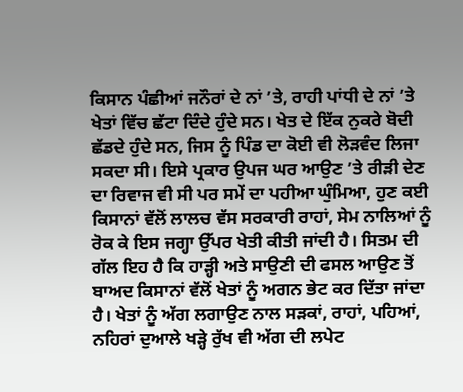ਕਿਸਾਨ ਪੰਛੀਆਂ ਜਨੌਰਾਂ ਦੇ ਨਾਂ ’ਤੇ, ਰਾਹੀ ਪਾਂਧੀ ਦੇ ਨਾਂ ’ਤੇ ਖੇਤਾਂ ਵਿੱਚ ਛੱਟਾ ਦਿੰਦੇ ਹੁੰਦੇ ਸਨ। ਖੇਤ ਦੇ ਇੱਕ ਨੁਕਰੇ ਬੋਦੀ ਛੱਡਦੇ ਹੁੰਦੇ ਸਨ, ਜਿਸ ਨੂੰ ਪਿੰਡ ਦਾ ਕੋਈ ਵੀ ਲੋੜਵੰਦ ਲਿਜਾ ਸਕਦਾ ਸੀ। ਇਸੇ ਪ੍ਰਕਾਰ ਉਪਜ ਘਰ ਆਉਣ ’ਤੇ ਰੀੜੀ ਦੇਣ ਦਾ ਰਿਵਾਜ ਵੀ ਸੀ ਪਰ ਸਮੇਂ ਦਾ ਪਹੀਆ ਘੁੰਮਿਆ, ਹੁਣ ਕਈ ਕਿਸਾਨਾਂ ਵੱਲੋਂ ਲਾਲਚ ਵੱਸ ਸਰਕਾਰੀ ਰਾਹਾਂ, ਸੇਮ ਨਾਲਿਆਂ ਨੂੰ ਰੋਕ ਕੇ ਇਸ ਜਗ੍ਹਾ ਉੱਪਰ ਖੇਤੀ ਕੀਤੀ ਜਾਂਦੀ ਹੈ। ਸਿਤਮ ਦੀ ਗੱਲ ਇਹ ਹੈ ਕਿ ਹਾੜ੍ਹੀ ਅਤੇ ਸਾਉਣੀ ਦੀ ਫਸਲ ਆਉਣ ਤੋਂ ਬਾਅਦ ਕਿਸਾਨਾਂ ਵੱਲੋਂ ਖੇਤਾਂ ਨੂੰ ਅਗਨ ਭੇਟ ਕਰ ਦਿੱਤਾ ਜਾਂਦਾ ਹੈ। ਖੇਤਾਂ ਨੂੰ ਅੱਗ ਲਗਾਉਣ ਨਾਲ ਸੜਕਾਂ, ਰਾਹਾਂ, ਪਹਿਆਂ, ਨਹਿਰਾਂ ਦੁਆਲੇ ਖੜ੍ਹੇ ਰੁੱਖ ਵੀ ਅੱਗ ਦੀ ਲਪੇਟ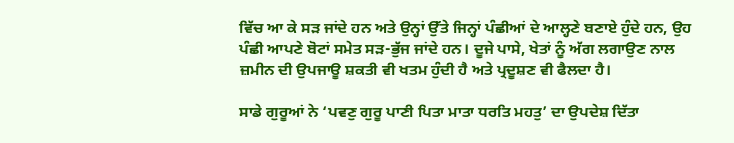ਵਿੱਚ ਆ ਕੇ ਸੜ ਜਾਂਦੇ ਹਨ ਅਤੇ ਉਨ੍ਹਾਂ ਉੱਤੇ ਜਿਨ੍ਹਾਂ ਪੰਛੀਆਂ ਦੇ ਆਲ੍ਹਣੇ ਬਣਾਏ ਹੁੰਦੇ ਹਨ, ਉਹ ਪੰਛੀ ਆਪਣੇ ਬੋਟਾਂ ਸਮੇਤ ਸੜ-ਭੁੱਜ ਜਾਂਦੇ ਹਨ। ਦੂਜੇ ਪਾਸੇ, ਖੇਤਾਂ ਨੂੰ ਅੱਗ ਲਗਾਉਣ ਨਾਲ ਜ਼ਮੀਨ ਦੀ ਉਪਜਾਊ ਸ਼ਕਤੀ ਵੀ ਖਤਮ ਹੁੰਦੀ ਹੈ ਅਤੇ ਪ੍ਰਦੂਸ਼ਣ ਵੀ ਫੈਲਦਾ ਹੈ।

ਸਾਡੇ ਗੁਰੂਆਂ ਨੇ ‘ਪਵਣੁ ਗੁਰੂ ਪਾਣੀ ਪਿਤਾ ਮਾਤਾ ਧਰਤਿ ਮਹਤੁ’ ਦਾ ਉਪਦੇਸ਼ ਦਿੱਤਾ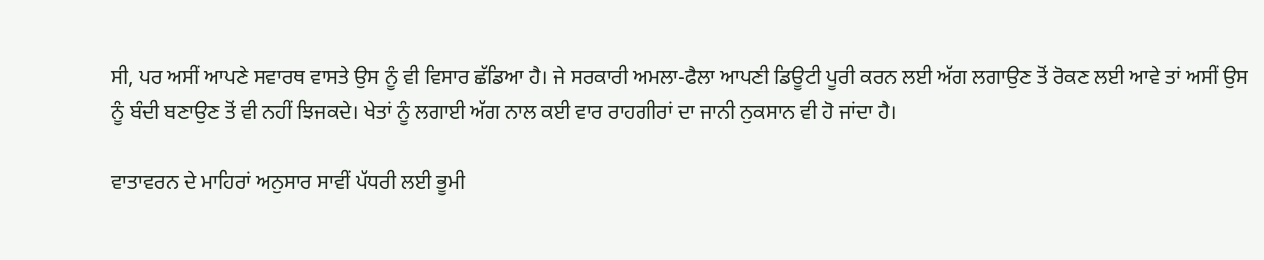ਸੀ, ਪਰ ਅਸੀਂ ਆਪਣੇ ਸਵਾਰਥ ਵਾਸਤੇ ਉਸ ਨੂੰ ਵੀ ਵਿਸਾਰ ਛੱਡਿਆ ਹੈ। ਜੇ ਸਰਕਾਰੀ ਅਮਲਾ-ਫੈਲਾ ਆਪਣੀ ਡਿਊਟੀ ਪੂਰੀ ਕਰਨ ਲਈ ਅੱਗ ਲਗਾਉਣ ਤੋਂ ਰੋਕਣ ਲਈ ਆਵੇ ਤਾਂ ਅਸੀਂ ਉਸ ਨੂੰ ਬੰਦੀ ਬਣਾਉਣ ਤੋਂ ਵੀ ਨਹੀਂ ਝਿਜਕਦੇ। ਖੇਤਾਂ ਨੂੰ ਲਗਾਈ ਅੱਗ ਨਾਲ ਕਈ ਵਾਰ ਰਾਹਗੀਰਾਂ ਦਾ ਜਾਨੀ ਨੁਕਸਾਨ ਵੀ ਹੋ ਜਾਂਦਾ ਹੈ।

ਵਾਤਾਵਰਨ ਦੇ ਮਾਹਿਰਾਂ ਅਨੁਸਾਰ ਸਾਵੀਂ ਪੱਧਰੀ ਲਈ ਭੂਮੀ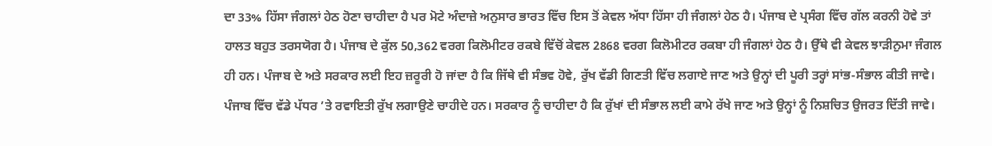ਦਾ 33% ਹਿੱਸਾ ਜੰਗਲਾਂ ਹੇਠ ਹੋਣਾ ਚਾਹੀਦਾ ਹੈ ਪਰ ਮੋਟੇ ਅੰਦਾਜ਼ੇ ਅਨੁਸਾਰ ਭਾਰਤ ਵਿੱਚ ਇਸ ਤੋਂ ਕੇਵਲ ਅੱਧਾ ਹਿੱਸਾ ਹੀ ਜੰਗਲਾਂ ਹੇਠ ਹੈ। ਪੰਜਾਬ ਦੇ ਪ੍ਰਸੰਗ ਵਿੱਚ ਗੱਲ ਕਰਨੀ ਹੋਵੇ ਤਾਂ ਹਾਲਤ ਬਹੁਤ ਤਰਸਯੋਗ ਹੈ। ਪੰਜਾਬ ਦੇ ਕੁੱਲ 50,362 ਵਰਗ ਕਿਲੋਮੀਟਰ ਰਕਬੇ ਵਿੱਚੋਂ ਕੇਵਲ 2868 ਵਰਗ ਕਿਲੋਮੀਟਰ ਰਕਬਾ ਹੀ ਜੰਗਲਾਂ ਹੇਠ ਹੈ। ਉੱਥੇ ਵੀ ਕੇਵਲ ਝਾੜੀਨੁਮਾ ਜੰਗਲ ਹੀ ਹਨ। ਪੰਜਾਬ ਦੇ ਅਤੇ ਸਰਕਾਰ ਲਈ ਇਹ ਜ਼ਰੂਰੀ ਹੋ ਜਾਂਦਾ ਹੈ ਕਿ ਜਿੱਥੇ ਵੀ ਸੰਭਵ ਹੋਵੇ, ਰੁੱਖ ਵੱਡੀ ਗਿਣਤੀ ਵਿੱਚ ਲਗਾਏ ਜਾਣ ਅਤੇ ਉਨ੍ਹਾਂ ਦੀ ਪੂਰੀ ਤਰ੍ਹਾਂ ਸਾਂਭ-ਸੰਭਾਲ ਕੀਤੀ ਜਾਵੇ। ਪੰਜਾਬ ਵਿੱਚ ਵੱਡੇ ਪੱਧਰ ’ਤੇ ਰਵਾਇਤੀ ਰੁੱਖ ਲਗਾਉਣੇ ਚਾਹੀਦੇ ਹਨ। ਸਰਕਾਰ ਨੂੰ ਚਾਹੀਦਾ ਹੈ ਕਿ ਰੁੱਖਾਂ ਦੀ ਸੰਭਾਲ ਲਈ ਕਾਮੇ ਰੱਖੇ ਜਾਣ ਅਤੇ ਉਨ੍ਹਾਂ ਨੂੰ ਨਿਸ਼ਚਿਤ ਉਜਰਤ ਦਿੱਤੀ ਜਾਵੇ।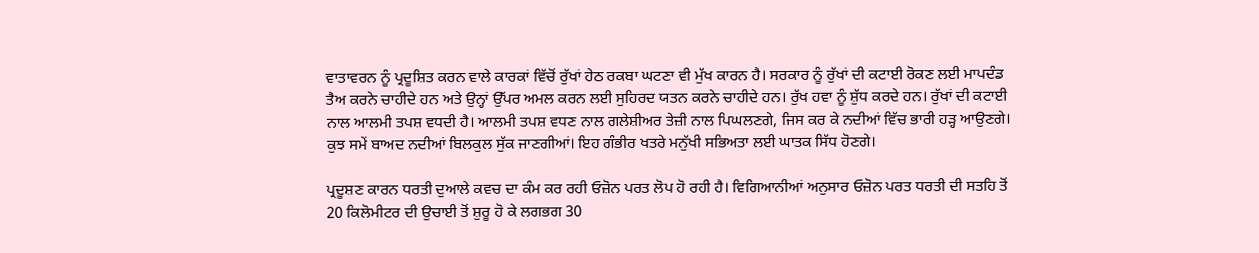ਵਾਤਾਵਰਨ ਨੂੰ ਪ੍ਰਦੂਸ਼ਿਤ ਕਰਨ ਵਾਲੇ ਕਾਰਕਾਂ ਵਿੱਚੋਂ ਰੁੱਖਾਂ ਹੇਠ ਰਕਬਾ ਘਟਣਾ ਵੀ ਮੁੱਖ ਕਾਰਨ ਹੈ। ਸਰਕਾਰ ਨੂੰ ਰੁੱਖਾਂ ਦੀ ਕਟਾਈ ਰੋਕਣ ਲਈ ਮਾਪਦੰਡ ਤੈਅ ਕਰਨੇ ਚਾਹੀਦੇ ਹਨ ਅਤੇ ਉਨ੍ਹਾਂ ਉੱਪਰ ਅਮਲ ਕਰਨ ਲਈ ਸੁਹਿਰਦ ਯਤਨ ਕਰਨੇ ਚਾਹੀਦੇ ਹਨ। ਰੁੱਖ ਹਵਾ ਨੂੰ ਸ਼ੁੱਧ ਕਰਦੇ ਹਨ। ਰੁੱਖਾਂ ਦੀ ਕਟਾਈ ਨਾਲ ਆਲਮੀ ਤਪਸ਼ ਵਧਦੀ ਹੈ। ਆਲਮੀ ਤਪਸ਼ ਵਧਣ ਨਾਲ ਗਲੇਸ਼ੀਅਰ ਤੇਜ਼ੀ ਨਾਲ ਪਿਘਲਣਗੇ, ਜਿਸ ਕਰ ਕੇ ਨਦੀਆਂ ਵਿੱਚ ਭਾਰੀ ਹੜ੍ਹ ਆਉਣਗੇ। ਕੁਝ ਸਮੇਂ ਬਾਅਦ ਨਦੀਆਂ ਬਿਲਕੁਲ ਸੁੱਕ ਜਾਣਗੀਆਂ। ਇਹ ਗੰਭੀਰ ਖਤਰੇ ਮਨੁੱਖੀ ਸਭਿਅਤਾ ਲਈ ਘਾਤਕ ਸਿੱਧ ਹੋਣਗੇ।

ਪ੍ਰਦੂਸ਼ਣ ਕਾਰਨ ਧਰਤੀ ਦੁਆਲੇ ਕਵਚ ਦਾ ਕੰਮ ਕਰ ਰਹੀ ਓਜ਼ੋਨ ਪਰਤ ਲੋਪ ਹੋ ਰਹੀ ਹੈ। ਵਿਗਿਆਨੀਆਂ ਅਨੁਸਾਰ ਓਜ਼ੋਨ ਪਰਤ ਧਰਤੀ ਦੀ ਸਤਹਿ ਤੋਂ 20 ਕਿਲੋਮੀਟਰ ਦੀ ਉਚਾਈ ਤੋਂ ਸ਼ੁਰੂ ਹੋ ਕੇ ਲਗਭਗ 30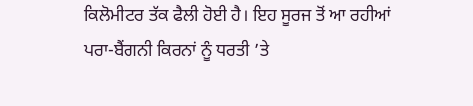ਕਿਲੋਮੀਟਰ ਤੱਕ ਫੈਲੀ ਹੋਈ ਹੈ। ਇਹ ਸੂਰਜ ਤੋਂ ਆ ਰਹੀਆਂ ਪਰਾ-ਬੈਂਗਨੀ ਕਿਰਨਾਂ ਨੂੰ ਧਰਤੀ ’ਤੇ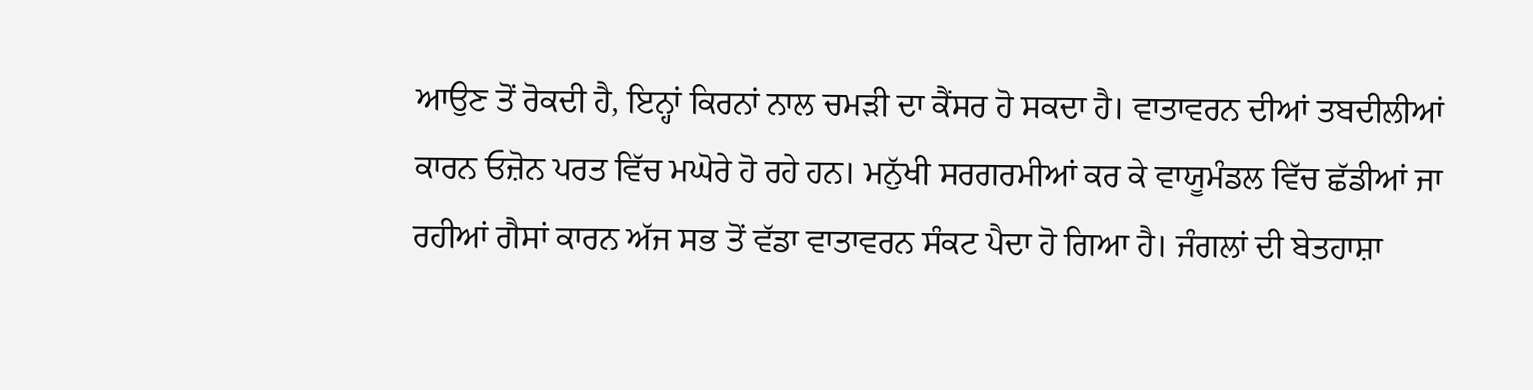ਆਉਣ ਤੋਂ ਰੋਕਦੀ ਹੈ, ਇਨ੍ਹਾਂ ਕਿਰਨਾਂ ਨਾਲ ਚਮੜੀ ਦਾ ਕੈਂਸਰ ਹੋ ਸਕਦਾ ਹੈ। ਵਾਤਾਵਰਨ ਦੀਆਂ ਤਬਦੀਲੀਆਂ ਕਾਰਨ ਓਜ਼ੋਨ ਪਰਤ ਵਿੱਚ ਮਘੋਰੇ ਹੋ ਰਹੇ ਹਨ। ਮਨੁੱਖੀ ਸਰਗਰਮੀਆਂ ਕਰ ਕੇ ਵਾਯੂਮੰਡਲ ਵਿੱਚ ਛੱਡੀਆਂ ਜਾ ਰਹੀਆਂ ਗੈਸਾਂ ਕਾਰਨ ਅੱਜ ਸਭ ਤੋਂ ਵੱਡਾ ਵਾਤਾਵਰਨ ਸੰਕਟ ਪੈਦਾ ਹੋ ਗਿਆ ਹੈ। ਜੰਗਲਾਂ ਦੀ ਬੇਤਹਾਸ਼ਾ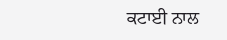ਕਟਾਈ ਨਾਲ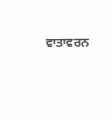ਵਾਤਾਵਰਨ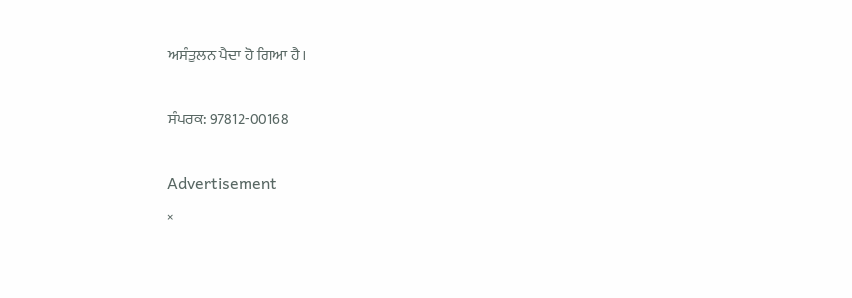ਅਸੰਤੁਲਨ ਪੈਦਾ ਹੋ ਗਿਆ ਹੈ।

ਸੰਪਰਕ: 97812-00168

Advertisement
×